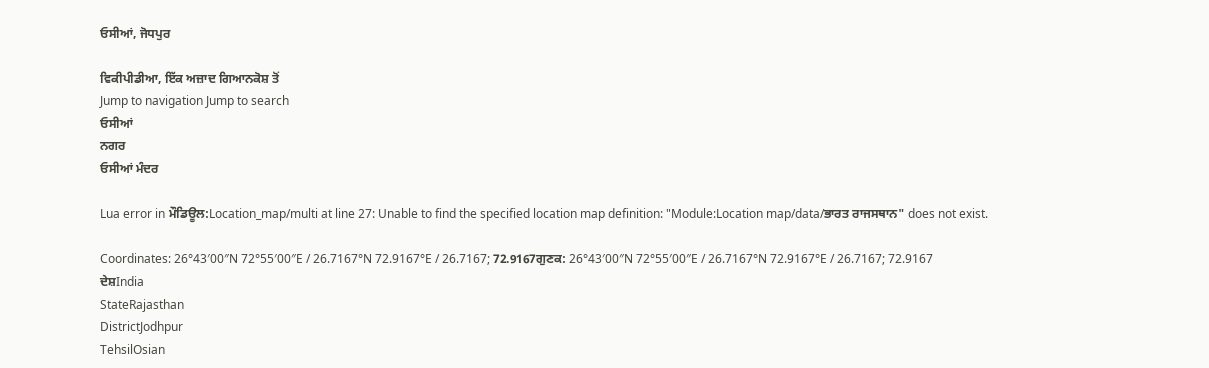ਓਸੀਆਂ, ਜੋਧਪੁਰ

ਵਿਕੀਪੀਡੀਆ, ਇੱਕ ਅਜ਼ਾਦ ਗਿਆਨਕੋਸ਼ ਤੋਂ
Jump to navigation Jump to search
ਓਸੀਆਂ
ਨਗਰ
ਓਸੀਆਂ ਮੰਦਰ

Lua error in ਮੌਡਿਊਲ:Location_map/multi at line 27: Unable to find the specified location map definition: "Module:Location map/data/ਭਾਰਤ ਰਾਜਸਥਾਨ" does not exist.

Coordinates: 26°43′00″N 72°55′00″E / 26.7167°N 72.9167°E / 26.7167; 72.9167ਗੁਣਕ: 26°43′00″N 72°55′00″E / 26.7167°N 72.9167°E / 26.7167; 72.9167
ਦੇਸ਼India
StateRajasthan
DistrictJodhpur
TehsilOsian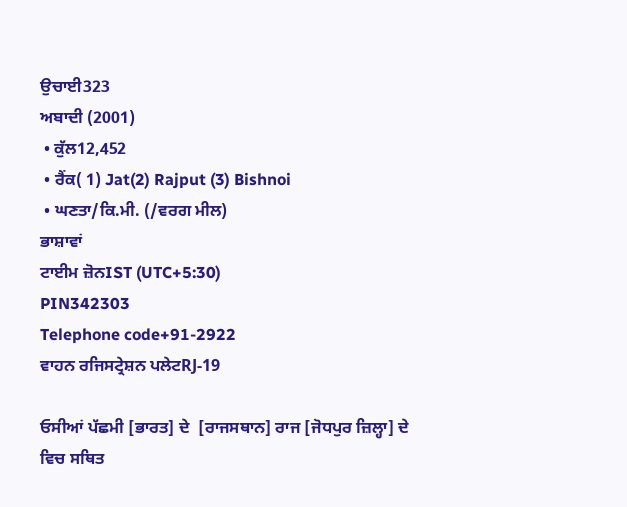ਉਚਾਈ323
ਅਬਾਦੀ (2001)
 • ਕੁੱਲ12,452
 • ਰੈਂਕ( 1) Jat(2) Rajput (3) Bishnoi
 • ਘਣਤਾ/ਕਿ.ਮੀ. (/ਵਰਗ ਮੀਲ)
ਭਾਸ਼ਾਵਾਂ
ਟਾਈਮ ਜ਼ੋਨIST (UTC+5:30)
PIN342303
Telephone code+91-2922
ਵਾਹਨ ਰਜਿਸਟ੍ਰੇਸ਼ਨ ਪਲੇਟRJ-19

ਓਸੀਆਂ ਪੱਛਮੀ [ਭਾਰਤ] ਦੇ  [ਰਾਜਸਥਾਨ] ਰਾਜ [ਜੋਧਪੁਰ ਜ਼ਿਲ੍ਹਾ] ਦੇ ਵਿਚ ਸਥਿਤ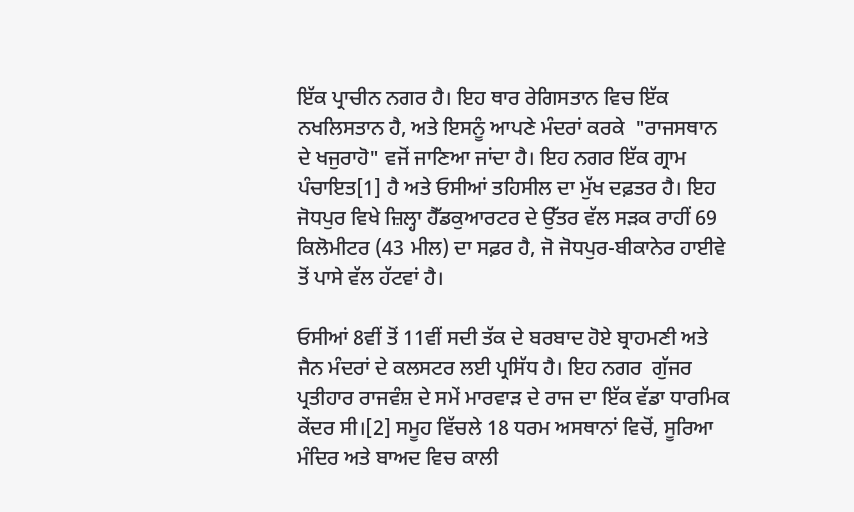ਇੱਕ ਪ੍ਰਾਚੀਨ ਨਗਰ ਹੈ। ਇਹ ਥਾਰ ਰੇਗਿਸਤਾਨ ਵਿਚ ਇੱਕ ਨਖਲਿਸਤਾਨ ਹੈ, ਅਤੇ ਇਸਨੂੰ ਆਪਣੇ ਮੰਦਰਾਂ ਕਰਕੇ  "ਰਾਜਸਥਾਨ ਦੇ ਖਜੁਰਾਹੋ" ਵਜੋਂ ਜਾਣਿਆ ਜਾਂਦਾ ਹੈ। ਇਹ ਨਗਰ ਇੱਕ ਗ੍ਰਾਮ ਪੰਚਾਇਤ[1] ਹੈ ਅਤੇ ਓਸੀਆਂ ਤਹਿਸੀਲ ਦਾ ਮੁੱਖ ਦਫ਼ਤਰ ਹੈ। ਇਹ ਜੋਧਪੁਰ ਵਿਖੇ ਜ਼ਿਲ੍ਹਾ ਹੈੱਡਕੁਆਰਟਰ ਦੇ ਉੱਤਰ ਵੱਲ ਸੜਕ ਰਾਹੀਂ 69 ਕਿਲੋਮੀਟਰ (43 ਮੀਲ) ਦਾ ਸਫ਼ਰ ਹੈ, ਜੋ ਜੋਧਪੁਰ-ਬੀਕਾਨੇਰ ਹਾਈਵੇ ਤੋਂ ਪਾਸੇ ਵੱਲ ਹੱਟਵਾਂ ਹੈ।

ਓਸੀਆਂ 8ਵੀਂ ਤੋਂ 11ਵੀਂ ਸਦੀ ਤੱਕ ਦੇ ਬਰਬਾਦ ਹੋਏ ਬ੍ਰਾਹਮਣੀ ਅਤੇ ਜੈਨ ਮੰਦਰਾਂ ਦੇ ਕਲਸਟਰ ਲਈ ਪ੍ਰਸਿੱਧ ਹੈ। ਇਹ ਨਗਰ  ਗੁੱਜਰ ਪ੍ਰਤੀਹਾਰ ਰਾਜਵੰਸ਼ ਦੇ ਸਮੇਂ ਮਾਰਵਾੜ ਦੇ ਰਾਜ ਦਾ ਇੱਕ ਵੱਡਾ ਧਾਰਮਿਕ ਕੇਂਦਰ ਸੀ।[2] ਸਮੂਹ ਵਿੱਚਲੇ 18 ਧਰਮ ਅਸਥਾਨਾਂ ਵਿਚੋਂ, ਸੂਰਿਆ ਮੰਦਿਰ ਅਤੇ ਬਾਅਦ ਵਿਚ ਕਾਲੀ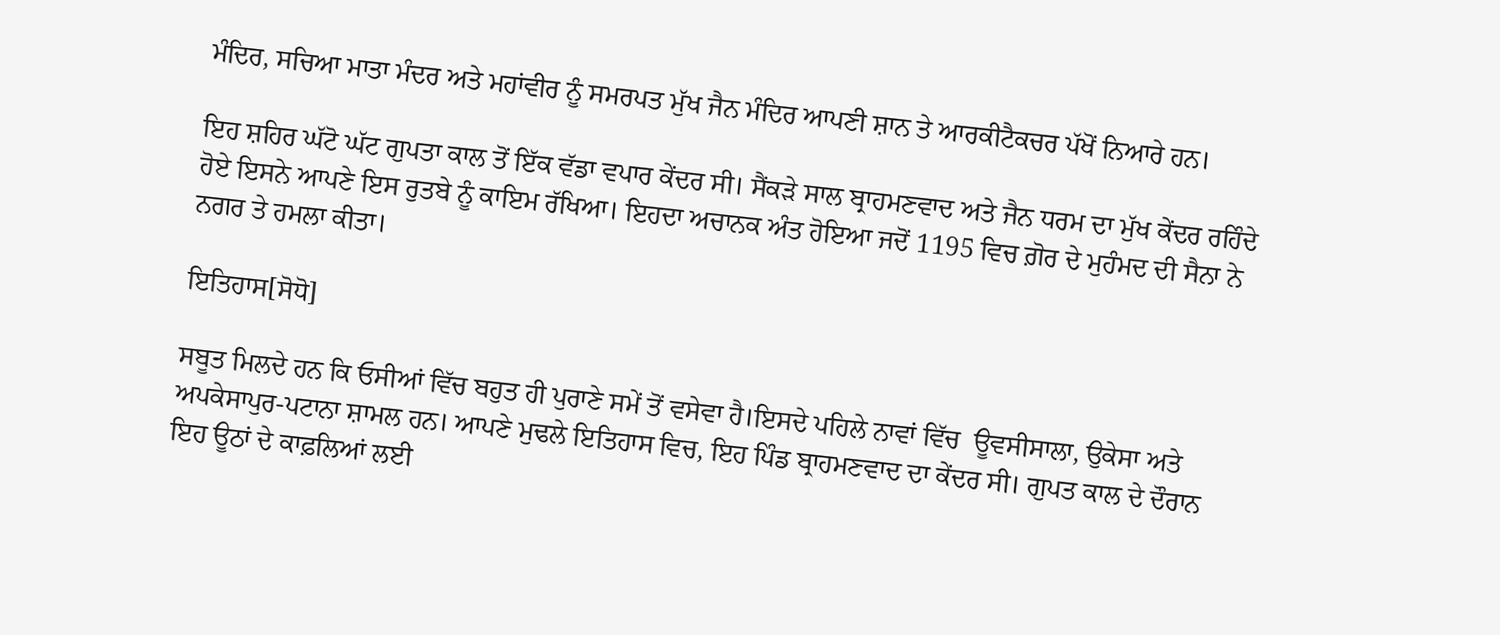ਮੰਦਿਰ, ਸਚਿਆ ਮਾਤਾ ਮੰਦਰ ਅਤੇ ਮਹਾਂਵੀਰ ਨੂੰ ਸਮਰਪਤ ਮੁੱਖ ਜੈਨ ਮੰਦਿਰ ਆਪਣੀ ਸ਼ਾਨ ਤੇ ਆਰਕੀਟੈਕਚਰ ਪੱਖੋਂ ਨਿਆਰੇ ਹਨ।

ਇਹ ਸ਼ਹਿਰ ਘੱਟੋ ਘੱਟ ਗੁਪਤਾ ਕਾਲ ਤੋਂ ਇੱਕ ਵੱਡਾ ਵਪਾਰ ਕੇਂਦਰ ਸੀ। ਸੈਂਕੜੇ ਸਾਲ ਬ੍ਰਾਹਮਣਵਾਦ ਅਤੇ ਜੈਨ ਧਰਮ ਦਾ ਮੁੱਖ ਕੇਂਦਰ ਰਹਿੰਦੇ ਹੋਏ ਇਸਨੇ ਆਪਣੇ ਇਸ ਰੁਤਬੇ ਨੂੰ ਕਾਇਮ ਰੱਖਿਆ। ਇਹਦਾ ਅਚਾਨਕ ਅੰਤ ਹੋਇਆ ਜਦੋਂ 1195 ਵਿਚ ਗ਼ੋਰ ਦੇ ਮੁਹੰਮਦ ਦੀ ਸੈਨਾ ਨੇ ਨਗਰ ਤੇ ਹਮਲਾ ਕੀਤਾ।

ਇਤਿਹਾਸ[ਸੋਧੋ]

ਸਬੂਤ ਮਿਲਦੇ ਹਨ ਕਿ ਓਸੀਆਂ ਵਿੱਚ ਬਹੁਤ ਹੀ ਪੁਰਾਣੇ ਸਮੇਂ ਤੋਂ ਵਸੇਵਾ ਹੈ।ਇਸਦੇ ਪਹਿਲੇ ਨਾਵਾਂ ਵਿੱਚ  ਊਵਸੀਸਾਲਾ, ਉਕੇਸਾ ਅਤੇ ਅਪਕੇਸਾਪੁਰ-ਪਟਾਨਾ ਸ਼ਾਮਲ ਹਨ। ਆਪਣੇ ਮੁਢਲੇ ਇਤਿਹਾਸ ਵਿਚ, ਇਹ ਪਿੰਡ ਬ੍ਰਾਹਮਣਵਾਦ ਦਾ ਕੇਂਦਰ ਸੀ। ਗੁਪਤ ਕਾਲ ਦੇ ਦੌਰਾਨ ਇਹ ਊਠਾਂ ਦੇ ਕਾਫ਼ਲਿਆਂ ਲਈ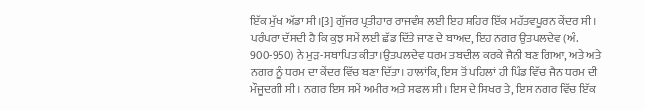ਇੱਕ ਮੁੱਖ ਅੱਡਾ ਸੀ।[3] ਗੁੱਜਰ ਪ੍ਰਤੀਹਾਰ ਰਾਜਵੰਸ਼ ਲਈ ਇਹ ਸ਼ਹਿਰ ਇੱਕ ਮਹੱਤਵਪੂਰਨ ਕੇਂਦਰ ਸੀ। ਪਰੰਪਰਾ ਦੱਸਦੀ ਹੈ ਕਿ ਕੁਝ ਸਮੇਂ ਲਈ ਛੱਡ ਦਿੱਤੇ ਜਾਣ ਦੇ ਬਾਅਦ, ਇਹ ਨਗਰ ਉਤਪਲਦੇਵ (ਅੰ. 900-950) ਨੇ ਮੁੜ-ਸਥਾਪਿਤ ਕੀਤਾ।ਉਤਪਲਦੇਵ ਧਰਮ ਤਬਦੀਲ ਕਰਕੇ ਜੈਨੀ ਬਣ ਗਿਆ, ਅਤੇ ਅਤੇ ਨਗਰ ਨੂੰ ਧਰਮ ਦਾ ਕੇਂਦਰ ਵਿੱਚ ਬਣਾ ਦਿੱਤਾ। ਹਾਲਾਂਕਿ, ਇਸ ਤੋਂ ਪਹਿਲਾਂ ਹੀ ਪਿੰਡ ਵਿੱਚ ਜੈਨ ਧਰਮ ਦੀ ਮੌਜੂਦਗੀ ਸੀ। ਨਗਰ ਇਸ ਸਮੇਂ ਅਮੀਰ ਅਤੇ ਸਫਲ ਸੀ। ਇਸ ਦੇ ਸਿਖਰ ਤੇ, ਇਸ ਨਗਰ ਵਿੱਚ ਇੱਕ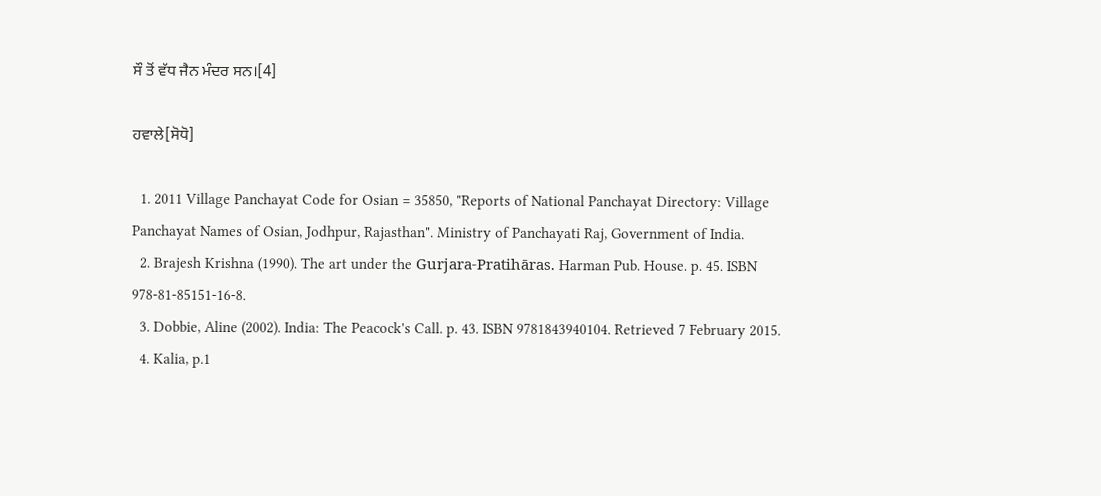ਸੌ ਤੋਂ ਵੱਧ ਜੈਨ ਮੰਦਰ ਸਨ।[4]

ਹਵਾਲੇ[ਸੋਧੋ]

  1. 2011 Village Panchayat Code for Osian = 35850, "Reports of National Panchayat Directory: Village Panchayat Names of Osian, Jodhpur, Rajasthan". Ministry of Panchayati Raj, Government of India.
  2. Brajesh Krishna (1990). The art under the Gurjara-Pratihāras. Harman Pub. House. p. 45. ISBN 978-81-85151-16-8.
  3. Dobbie, Aline (2002). India: The Peacock's Call. p. 43. ISBN 9781843940104. Retrieved 7 February 2015.
  4. Kalia, p.1